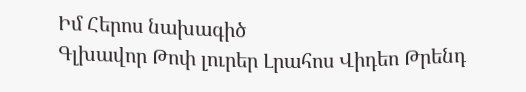Իմ Հերոս նախագիծ
Գլխավոր Թոփ լուրեր Լրահոս Վիդեո Թրենդ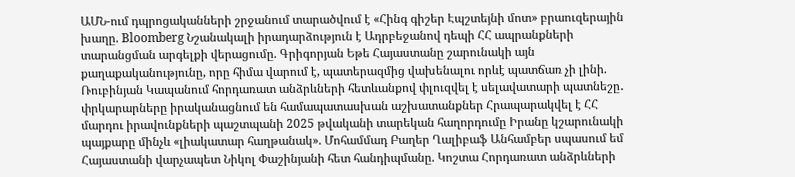ԱՄՆ-ում դպրոցականների շրջանում տարածվում է «Հինգ գիշեր Էպշտեյնի մոտ» բրաուզերային խաղը. Bloomberg Նշանակալի իրադարձություն է Ադրբեջանով դեպի ՀՀ ապրանքների տարանցման արգելքի վերացումը. Գրիգորյան Եթե Հայաստանը շարունակի այն քաղաքականությունը, որը հիմա վարում է, պատերազմից վախենալու որևէ պատճառ չի լինի. Ռուբինյան Կապանում հորդառատ անձրևների հետևանքով փլուզվել է սելավատարի պատնեշը․ փրկարարները իրականացնում են համապատասխան աշխատանքներ Հրապարակվել է ՀՀ մարդու իրավունքների պաշտպանի 2025 թվականի տարեկան հաղորդումը Իրանը կշարունակի պայքարը մինչև «լիակատար հաղթանակ». Մոհամմադ Բաղեր Ղալիբաֆ Անհամբեր սպասում եմ Հայաստանի վարչապետ Նիկոլ Փաշինյանի հետ հանդիպմանը. Կոշտա Հորդառատ անձրևների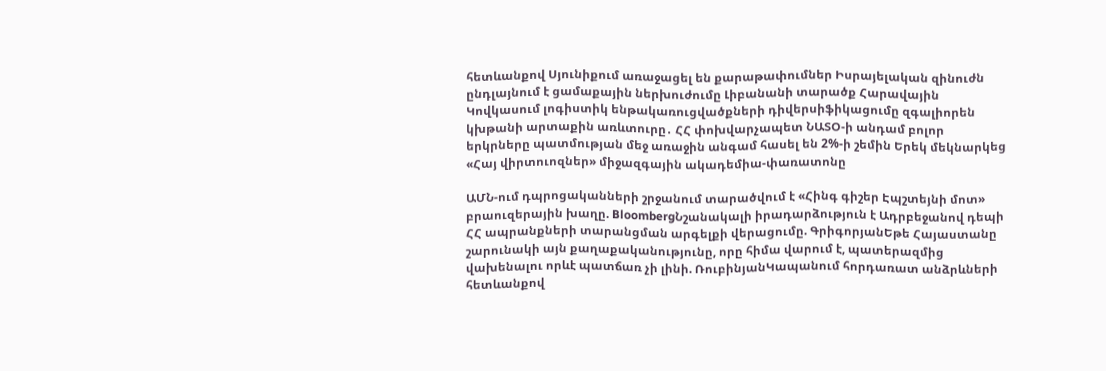հետևանքով Սյունիքում առաջացել են քարաթափումներ Իսրայելական զինուժն ընդլայնում է ցամաքային ներխուժումը Լիբանանի տարածք Հարավային Կովկասում լոգիստիկ ենթակառուցվածքների դիվերսիֆիկացումը զգալիորեն կխթանի արտաքին առևտուրը․ ՀՀ փոխվարչապետ ՆԱՏՕ-ի անդամ բոլոր երկրները պատմության մեջ առաջին անգամ հասել են 2%-ի շեմին Երեկ մեկնարկեց «Հայ վիրտուոզներ» միջազգային ակադեմիա-փառատոնը

ԱՄՆ-ում դպրոցականների շրջանում տարածվում է «Հինգ գիշեր Էպշտեյնի մոտ» բրաուզերային խաղը. BloombergՆշանակալի իրադարձություն է Ադրբեջանով դեպի ՀՀ ապրանքների տարանցման արգելքի վերացումը. ԳրիգորյանԵթե Հայաստանը շարունակի այն քաղաքականությունը, որը հիմա վարում է, պատերազմից վախենալու որևէ պատճառ չի լինի. ՌուբինյանԿապանում հորդառատ անձրևների հետևանքով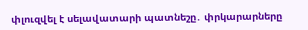փլուզվել է սելավատարի պատնեշը․ փրկարարները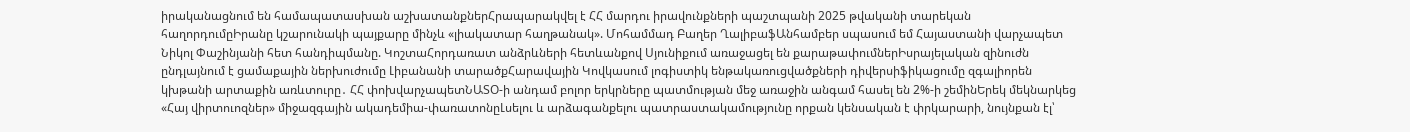իրականացնում են համապատասխան աշխատանքներՀրապարակվել է ՀՀ մարդու իրավունքների պաշտպանի 2025 թվականի տարեկան հաղորդումըԻրանը կշարունակի պայքարը մինչև «լիակատար հաղթանակ». Մոհամմադ Բաղեր ՂալիբաֆԱնհամբեր սպասում եմ Հայաստանի վարչապետ Նիկոլ Փաշինյանի հետ հանդիպմանը. ԿոշտաՀորդառատ անձրևների հետևանքով Սյունիքում առաջացել են քարաթափումներԻսրայելական զինուժն ընդլայնում է ցամաքային ներխուժումը Լիբանանի տարածքՀարավային Կովկասում լոգիստիկ ենթակառուցվածքների դիվերսիֆիկացումը զգալիորեն կխթանի արտաքին առևտուրը․ ՀՀ փոխվարչապետՆԱՏՕ-ի անդամ բոլոր երկրները պատմության մեջ առաջին անգամ հասել են 2%-ի շեմինԵրեկ մեկնարկեց «Հայ վիրտուոզներ» միջազգային ակադեմիա-փառատոնըԼսելու և արձագանքելու պատրաստակամությունը որքան կենսական է փրկարարի, նույնքան էլ՝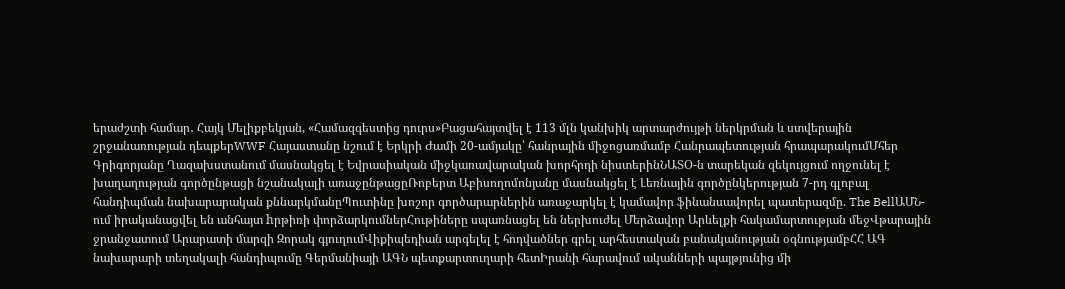երաժշտի համար․ Հայկ Մելիքբեկյան, «Համազգեստից դուրս»Բացահայտվել է 113 մլն կանխիկ արտարժույթի ներկրման և ստվերային շրջանառության դեպքերWWF Հայաստանը նշում է Երկրի Ժամի 20-ամյակը՝ հանրային միջոցառմամբ Հանրապետության հրապարակումՄհեր Գրիգորյանը Ղազախստանում մասնակցել է Եվրասիական միջկառավարական խորհրդի նիստերինՆԱՏՕ-ն տարեկան զեկույցում ողջունել է խաղաղության գործընթացի նշանակալի առաջընթացըՌոբերտ Աբիսողոմոնյանը մասնակցել է Լեռնային գործընկերության 7-րդ գլոբալ հանդիպման նախարարական քննարկմանըՊուտինը խոշոր գործարարներին առաջարկել է կամավոր ֆինանսավորել պատերազմը. The BellԱՄՆ-ում իրականացվել են անհայտ hրթիռի փորձարկումներՀութիները սպառնացել են ներխուժել Մերձավոր Արևելքի հակամարտության մեջՎթարային ջրանջատում Արարատի մարզի Զորակ գյուղումՎիքիպեդիան արգելել է հոդվածներ գրել արհեստական բանականության օգնությամբՀՀ ԱԳ նախարարի տեղակալի հանդիպումը Գերմանիայի ԱԳՆ պետքարտուղարի հետԻրանի հարավում ականների պայթյունից մի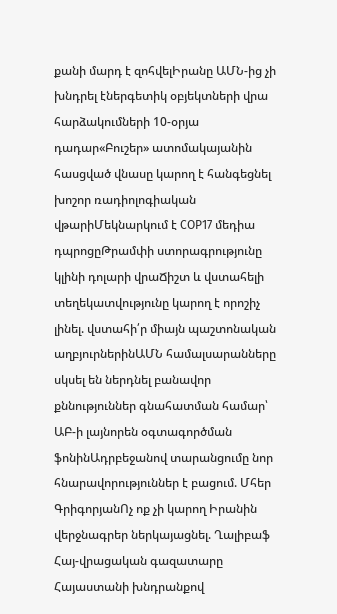քանի մարդ է զոհվելԻրանը ԱՄՆ-ից չի խնդրել էներգետիկ օբյեկտների վրա հարձակումների 10-օրյա դադար«Բուշեր» ատոմակայանին հասցված վնասը կարող է հանգեցնել խոշոր ռադիոլոգիական վթարիՄեկնարկում է COP17 մեդիա դպրոցըԹրամփի ստորագրությունը կլինի դոլարի վրաՃիշտ և վստահելի տեղեկատվությունը կարող է որոշիչ լինել. վստահի՛ր միայն պաշտոնական աղբյուրներինԱՄՆ համալսարանները սկսել են ներդնել բանավոր քննություններ գնահատման համար՝ ԱԲ-ի լայնորեն օգտագործման ֆոնինԱդրբեջանով տարանցումը նոր հնարավորություններ է բացում. Մհեր ԳրիգորյանՈչ ոք չի կարող Իրանին վերջնագրեր ներկայացնել. Ղալիբաֆ
Հայ-վրացական գազատարը Հայաստանի խնդրանքով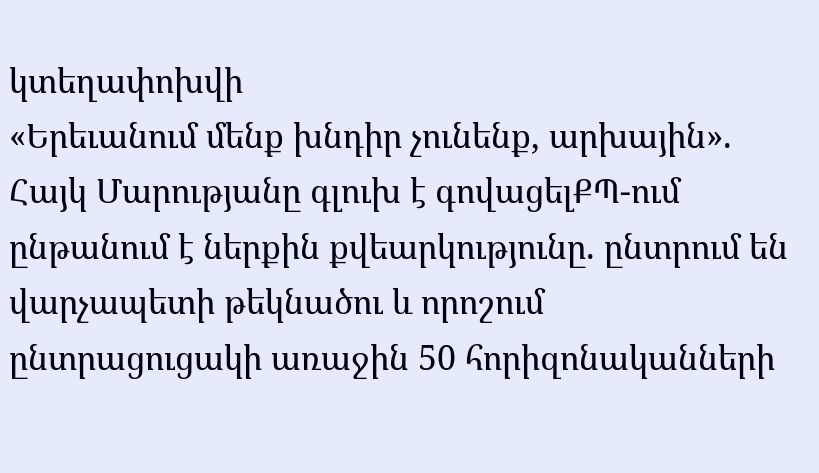կտեղափոխվի
«Երեւանում մենք խնդիր չունենք, արխային». Հայկ Մարությանը գլուխ է գովացելՔՊ-ում ընթանում է ներքին քվեարկությունը. ընտրում են վարչապետի թեկնածու և որոշում ընտրացուցակի առաջին 50 հորիզոնականների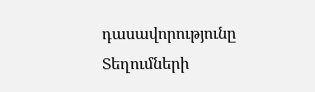դասավորությունը
Տեղումների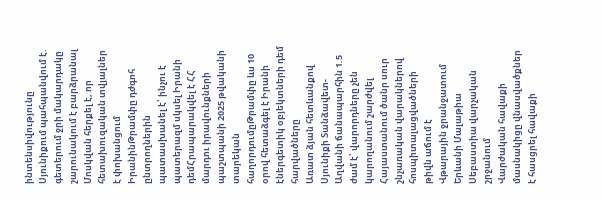ինտենսիվությունը Սյունիքում պահպանվում է. գետերում ջրի մակարդակը շարունակում է բարձրանալ
Մոսկվան հերքել է, որ հետախուզական տվյալներ է փոխանցում ԻրանինԹրամփը դժգոհ ընտրողներին պատասխանել է՝ ինչու է պատերազմ սկսել Իրանի դեմՀրապարակվել է ՀՀ մարդու իրավունքների պաշտպանի 2025 թվականի տարեկան հաղորդումըԹրամփը ևս 10 օրով հետաձգել է Իրանի էներգետիկ օբյեկտների դեմ հարվածները
Առատ ձյան հետևանքով Սյունիքի Տանձավետ-Աղվանի ճանապարհին 1.5 ժամ է՝ վարորդները չեն կարողանում շարժվել
Հայաստանում ծանր սուր շնչառական վարակներով հոսպիտալացվածների թիվն աճում է
Վթարային ջրանջատում Երևանի Մալաթիա Սեբաստիա վարչական շրջանում
Վարժական հավաքի մասնակիցը վնասվածքներ է հասցրել հավաքի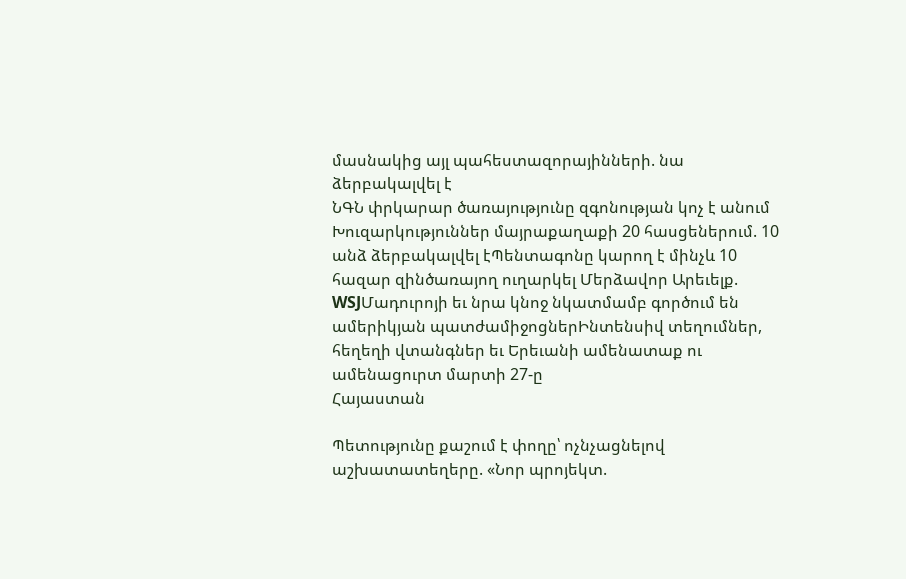մասնակից այլ պահեստազորայինների. նա ձերբակալվել է
ՆԳՆ փրկարար ծառայությունը զգոնության կոչ է անում
Խուզարկություններ մայրաքաղաքի 20 հասցեներում. 10 անձ ձերբակալվել էՊենտագոնը կարող է մինչև 10 հազար զինծառայող ուղարկել Մերձավոր Արեւելք. WSJՄադուրոյի եւ նրա կնոջ նկատմամբ գործում են ամերիկյան պատժամիջոցներԻնտենսիվ տեղումներ, հեղեղի վտանգներ եւ Երեւանի ամենատաք ու ամենացուրտ մարտի 27-ը
Հայաստան

Պետությունը քաշում է փողը՝ ոչնչացնելով աշխատատեղերը. «Նոր պրոյեկտ.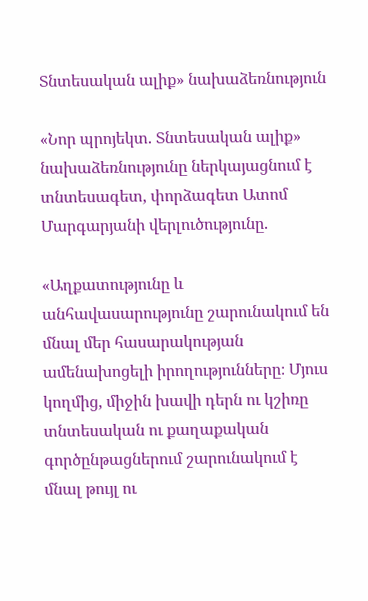Տնտեսական ալիք» նախաձեռնություն

«Նոր պրոյեկտ. Տնտեսական ալիք» նախաձեռնությունը ներկայացնում է տնտեսագետ, փորձագետ Ատոմ Մարգարյանի վերլուծությունը.

«Աղքատությունը և անհավասարությունը շարունակում են մնալ մեր հասարակության ամենախոցելի իրողությունները։ Մյուս կողմից, միջին խավի դերն ու կշիռը տնտեսական ու քաղաքական գործընթացներում շարունակում է մնալ թույլ ու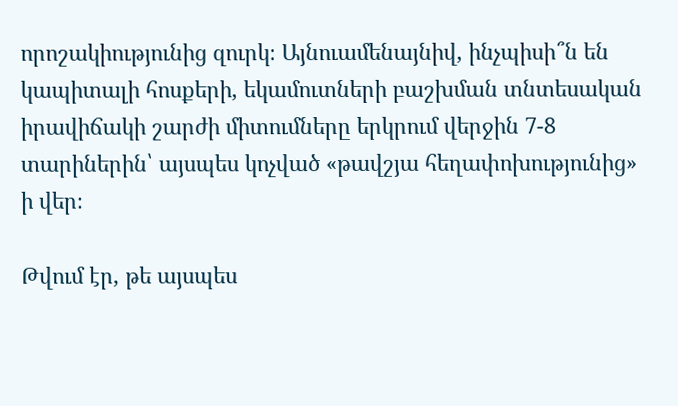որոշակիությունից զուրկ։ Այնուամենայնիվ, ինչպիսի՞ն են կապիտալի հոսքերի, եկամուտների բաշխման տնտեսական իրավիճակի շարժի միտումները երկրում վերջին 7-8 տարիներին՝ այսպես կոչված «թավշյա հեղափոխությունից» ի վեր։

Թվում էր, թե այսպես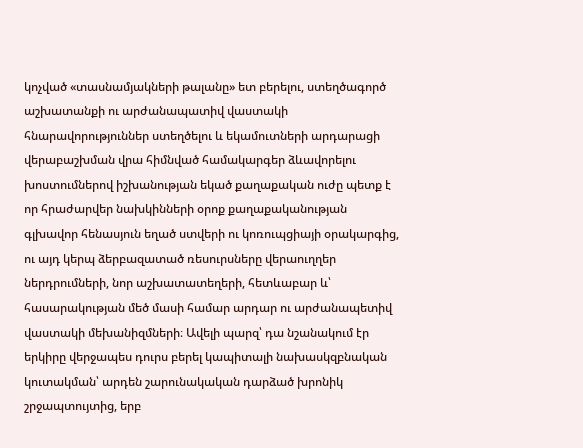կոչված «տասնամյակների թալանը» ետ բերելու, ստեղծագործ աշխատանքի ու արժանապատիվ վաստակի հնարավորություններ ստեղծելու և եկամուտների արդարացի վերաբաշխման վրա հիմնված համակարգեր ձևավորելու խոստումներով իշխանության եկած քաղաքական ուժը պետք է որ հրաժարվեր նախկինների օրոք քաղաքականության գլխավոր հենասյուն եղած ստվերի ու կոռուպցիայի օրակարգից, ու այդ կերպ ձերբազատած ռեսուրսները վերաուղղեր ներդրումների, նոր աշխատատեղերի, հետևաբար և՝ հասարակության մեծ մասի համար արդար ու արժանապետիվ վաստակի մեխանիզմների։ Ավելի պարզ՝ դա նշանակում էր երկիրը վերջապես դուրս բերել կապիտալի նախասկզբնական կուտակման՝ արդեն շարունակական դարձած խրոնիկ շրջապտույտից, երբ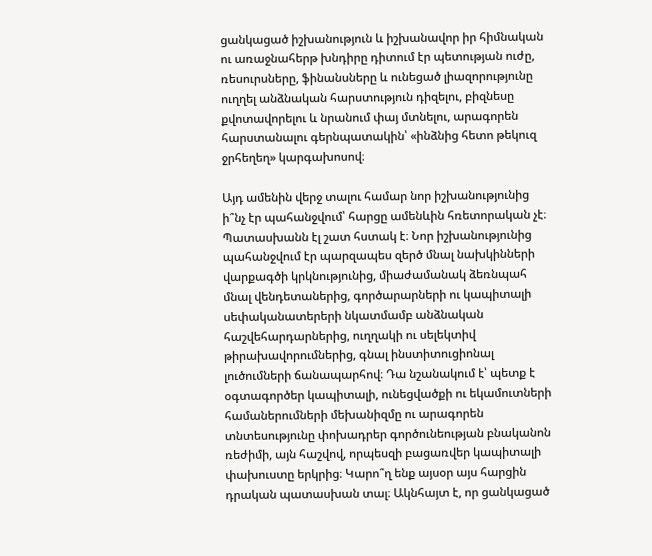ցանկացած իշխանություն և իշխանավոր իր հիմնական ու առաջնահերթ խնդիրը դիտում էր պետության ուժը, ռեսուրսները, ֆինանսները և ունեցած լիազորությունը ուղղել անձնական հարստություն դիզելու, բիզնեսը քվոտավորելու և նրանում փայ մտնելու, արագորեն հարստանալու գերնպատակին՝ «ինձնից հետո թեկուզ ջրհեղեղ» կարգախոսով։

Այդ ամենին վերջ տալու համար նոր իշխանությունից ի՞նչ էր պահանջվում՝ հարցը ամենևին հռետորական չէ։ Պատասխանն էլ շատ հստակ է։ Նոր իշխանությունից պահանջվում էր պարզապես զերծ մնալ նախկինների վարքագծի կրկնությունից, միաժամանակ ձեռնպահ մնալ վենդետաներից, գործարարների ու կապիտալի սեփականատերերի նկատմամբ անձնական հաշվեհարդարներից, ուղղակի ու սելեկտիվ թիրախավորումներից, գնալ ինստիտուցիոնալ լուծումների ճանապարհով։ Դա նշանակում է՝ պետք է օգտագործեր կապիտալի, ունեցվածքի ու եկամուտների համաներումների մեխանիզմը ու արագորեն տնտեսությունը փոխադրեր գործունեության բնականոն ռեժիմի, այն հաշվով, որպեսզի բացառվեր կապիտալի փախուստը երկրից։ Կարո՞ղ ենք այսօր այս հարցին դրական պատասխան տալ։ Ակնհայտ է, որ ցանկացած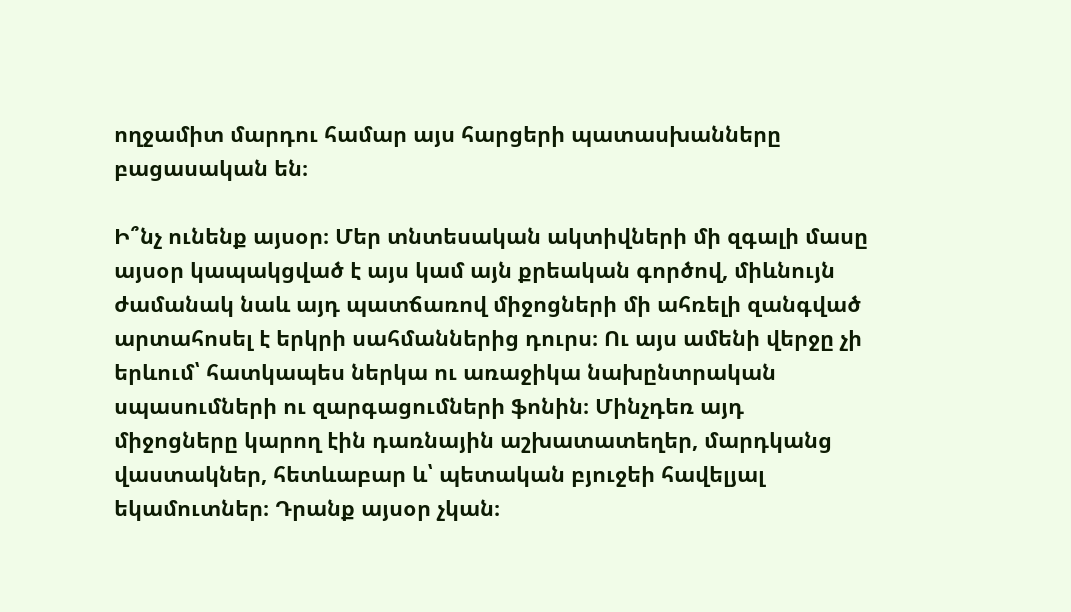ողջամիտ մարդու համար այս հարցերի պատասխանները բացասական են։

Ի՞նչ ունենք այսօր։ Մեր տնտեսական ակտիվների մի զգալի մասը այսօր կապակցված է այս կամ այն քրեական գործով, միևնույն ժամանակ նաև այդ պատճառով միջոցների մի ահռելի զանգված արտահոսել է երկրի սահմաններից դուրս։ Ու այս ամենի վերջը չի երևում՝ հատկապես ներկա ու առաջիկա նախընտրական սպասումների ու զարգացումների ֆոնին։ Մինչդեռ այդ միջոցները կարող էին դառնային աշխատատեղեր, մարդկանց վաստակներ, հետևաբար և՝ պետական բյուջեի հավելյալ եկամուտներ։ Դրանք այսօր չկան։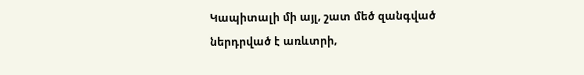Կապիտալի մի այլ, շատ մեծ զանգված ներդրված է առևտրի,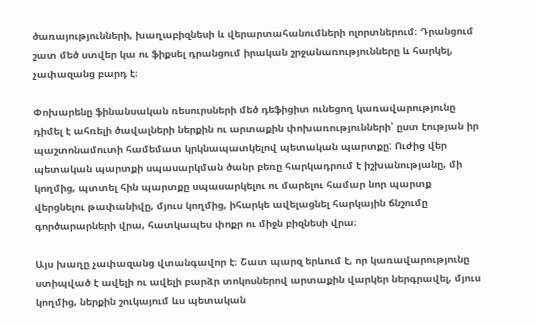ծառայությունների, խաղաբիզնեսի և վերարտահանումների ոլորտներում։ Դրանցում շատ մեծ ստվեր կա ու ֆիքսել դրանցում իրական շրջանառությունները և հարկել, չափազանց բարդ է։

Փոխարենը ֆինանսական ռեսուրսների մեծ դեֆիցիտ ունեցող կառավարությունը դիմել է ահռելի ծավալների ներքին ու արտաքին փոխառությունների՝ ըստ էության իր պաշտոնամուտի համեմատ կրկնապատկելով պետական պարտքը: Ուժից վեր պետական պարտքի սպասարկման ծանր բեռը հարկադրում է իշխանությանը, մի կողմից, պտտել հին պարտքը սպասարկելու ու մարելու համար նոր պարտք վերցնելու թափանիվը, մյուս կողմից, իհարկե ավելացնել հարկային ճնշումը գործարարների վրա, հատկապես փոքր ու միջն բիզնեսի վրա։

Այս խաղը չափազանց վտանգավոր է։ Շատ պարզ երևում է, որ կառավարությունը ստիպված է ավելի ու ավելի բարձր տոկոսներով արտաքին վարկեր ներգրավել, մյուս կողմից, ներքին շուկայում ևս պետական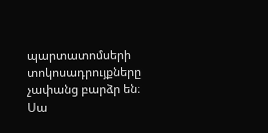պարտատոմսերի տոկոսադրույքները չափանց բարձր են։ Սա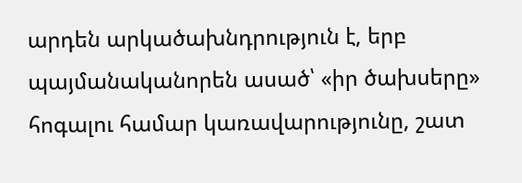արդեն արկածախնդրություն է, երբ պայմանականորեն ասած՝ «իր ծախսերը» հոգալու համար կառավարությունը, շատ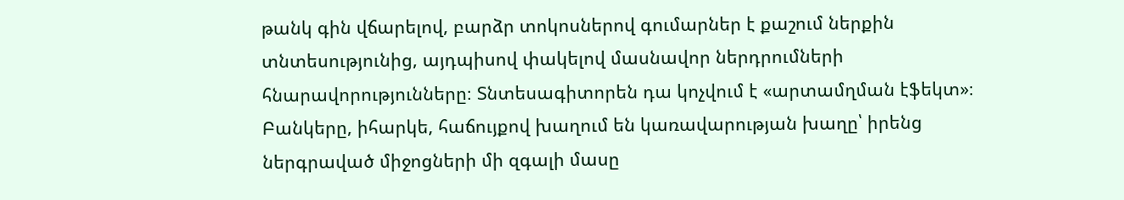թանկ գին վճարելով, բարձր տոկոսներով գումարներ է քաշում ներքին տնտեսությունից, այդպիսով փակելով մասնավոր ներդրումների հնարավորությունները։ Տնտեսագիտորեն դա կոչվում է «արտամղման էֆեկտ»։ Բանկերը, իհարկե, հաճույքով խաղում են կառավարության խաղը՝ իրենց ներգրաված միջոցների մի զգալի մասը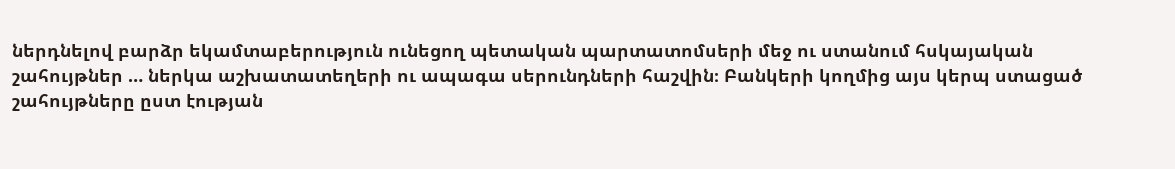ներդնելով բարձր եկամտաբերություն ունեցող պետական պարտատոմսերի մեջ ու ստանում հսկայական շահույթներ … ներկա աշխատատեղերի ու ապագա սերունդների հաշվին։ Բանկերի կողմից այս կերպ ստացած շահույթները ըստ էության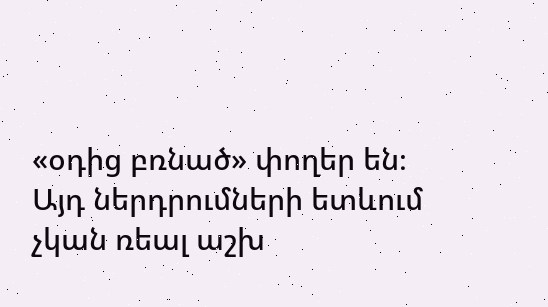«օդից բռնած» փողեր են։ Այդ ներդրումների ետևում չկան ռեալ աշխ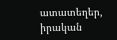ատատեղեր, իրական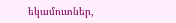եկամուտներ,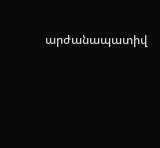արժանապատիվ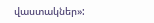վաստակներ»: